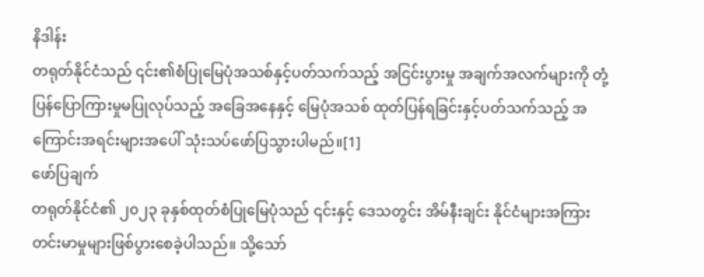နိဒါန်း
တရုတ်နိုင်ငံသည် ၎င်း၏စံပြုမြေပုံအသစ်နှင့်ပတ်သက်သည့် အငြင်းပွားမှု အချက်အလက်များကို တုံ့ပြန်ပြောကြားမှုမပြုလုပ်သည့် အခြေအနေနှင့် မြေပုံအသစ် ထုတ်ပြန်ရခြင်းနှင့်ပတ်သက်သည့် အကြောင်းအရင်းများအပေါ် သုံးသပ်ဖော်ပြသွားပါမည်။[1]
ဖော်ပြချက်
တရုတ်နိုင်ငံ၏ ၂၀၂၃ ခုနှစ်ထုတ်စံပြုမြေပုံသည် ၎င်းနှင့် ဒေသတွင်း အိမ်နီးချင်း နိုင်ငံများအကြား တင်းမာမှုများဖြစ်ပွားစေခဲ့ပါသည်။ သို့သော်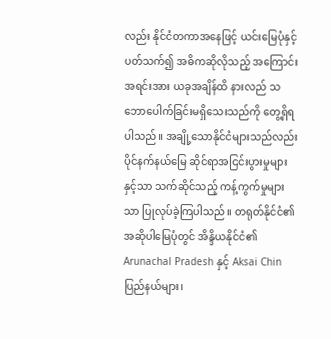လည်း နိုင်ငံတကာအနေဖြင့် ယင်းမြေပုံနှင့် ပတ်သက်၍ အဓိကဆိုလိုသည့် အကြောင်းအရင်းအား ယခုအချိန်ထိ နားလည် သဘောပေါက်ခြင်းမရှိသေးသည်ကို တွေ့ရှိရပါသည်။ အချို့သောနိုင်ငံများသည်လည်း ပိုင်နက်နယ်မြေ ဆိုင်ရာအငြင်းပွားမှုများနှင့်သာ သက်ဆိုင်သည့် ကန့်ကွက်မှုများသာ ပြုလုပ်ခဲ့ကြပါသည်။ တရုတ်နိုင်ငံ၏ အဆိုပါမြေပုံတွင် အိန္ဒိယနိုင်ငံ၏ Arunachal Pradesh နှင့် Aksai Chin ပြည်နယ်များ၊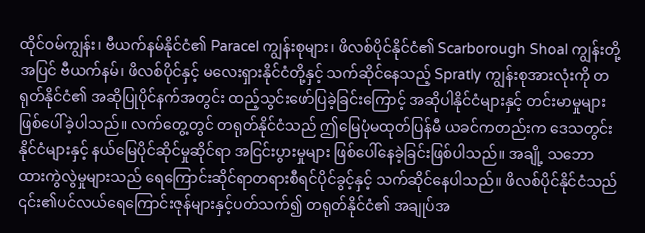ထိုင်ဝမ်ကျွန်း၊ ဗီယက်နမ်နိုင်ငံ၏ Paracel ကျွန်းစုများ၊ ဖိလစ်ပိုင်နိုင်ငံ၏ Scarborough Shoal ကျွန်းတို့အပြင် ဗီယက်နမ်၊ ဖိလစ်ပိုင်နှင့် မလေးရှားနိုင်ငံတို့နှင့် သက်ဆိုင်နေသည့် Spratly ကျွန်းစုအားလုံးကို တရုတ်နိုင်ငံ၏ အဆိုပြုပိုင်နက်အတွင်း ထည့်သွင်းဖော်ပြခဲ့ခြင်းကြောင့် အဆိုပါနိုင်ငံများနှင့် တင်းမာမှုများဖြစ်ပေါ်ခဲ့ပါသည်။ လက်တွေ့တွင် တရုတ်နိုင်ငံသည် ဤမြေပုံမထုတ်ပြန်မီ ယခင်ကတည်းက ဒေသတွင်း နိုင်ငံများနှင့် နယ်မြေပိုင်ဆိုင်မှုဆိုင်ရာ အငြင်းပွားမှုများ ဖြစ်ပေါ်နေခဲ့ခြင်းဖြစ်ပါသည်။ အချို့ သဘောထားကွဲလွဲမှုများသည် ရေကြောင်းဆိုင်ရာတရားစီရင်ပိုင်ခွင့်နှင့် သက်ဆိုင်နေပါသည်။ ဖိလစ်ပိုင်နိုင်ငံသည် ၎င်း၏ပင်လယ်ရေကြောင်းဇုန်များနှင့်ပတ်သက်၍ တရုတ်နိုင်ငံ၏ အချုပ်အ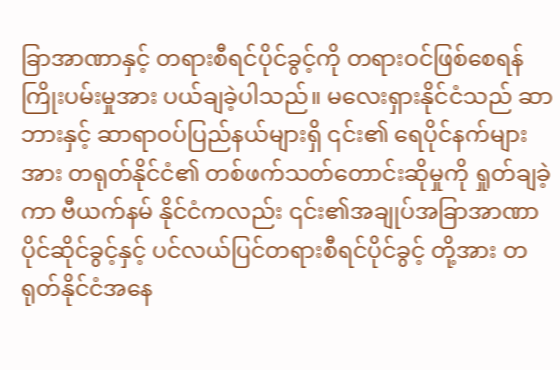ခြာအာဏာနှင့် တရားစီရင်ပိုင်ခွင့်ကို တရားဝင်ဖြစ်စေရန် ကြိုးပမ်းမှုအား ပယ်ချခဲ့ပါသည်။ မလေးရှားနိုင်ငံသည် ဆာဘားနှင့် ဆာရာဝပ်ပြည်နယ်များရှိ ၎င်း၏ ရေပိုင်နက်များအား တရုတ်နိုင်ငံ၏ တစ်ဖက်သတ်တောင်းဆိုမှုကို ရှုတ်ချခဲ့ကာ ဗီယက်နမ် နိုင်ငံကလည်း ၎င်း၏အချုပ်အခြာအာဏာပိုင်ဆိုင်ခွင့်နှင့် ပင်လယ်ပြင်တရားစီရင်ပိုင်ခွင့် တို့အား တရုတ်နိုင်ငံအနေ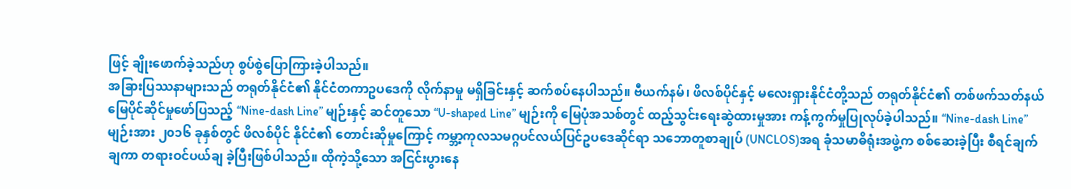ဖြင့် ချိုးဖောက်ခဲ့သည်ဟု စွပ်စွဲပြောကြားခဲ့ပါသည်။
အခြားပြဿနာများသည် တရုတ်နိုင်ငံ၏ နိုင်ငံတကာဥပဒေကို လိုက်နာမှု မရှိခြင်းနှင့် ဆက်စပ်နေပါသည်။ ဗီယက်နမ်၊ ဖိလစ်ပိုင်နှင့် မလေးရှားနိုင်ငံတို့သည် တရုတ်နိုင်ငံ၏ တစ်ဖက်သတ်နယ်မြေပိုင်ဆိုင်မှုဖော်ပြသည့် “Nine-dash Line” မျဉ်းနှင့် ဆင်တူသော “U-shaped Line” မျဉ်းကို မြေပုံအသစ်တွင် ထည့်သွင်းရေးဆွဲထားမှုအား ကန့်ကွက်မှုပြုလုပ်ခဲ့ပါသည်။ “Nine-dash Line” မျဉ်းအား ၂၀၁၆ ခုနှစ်တွင် ဖိလစ်ပိုင် နိုင်ငံ၏ တောင်းဆိုမှုကြောင့် ကမ္ဘာ့ကုလသမဂ္ဂပင်လယ်ပြင်ဥပဒေဆိုင်ရာ သဘောတူစာချုပ် (UNCLOS)အရ ခုံသမာဓိရုံးအဖွဲ့က စစ်ဆေးခဲ့ပြီး စီရင်ချက်ချကာ တရားဝင်ပယ်ချ ခဲ့ပြီးဖြစ်ပါသည်။ ထိုကဲ့သို့သော အငြင်းပွားနေ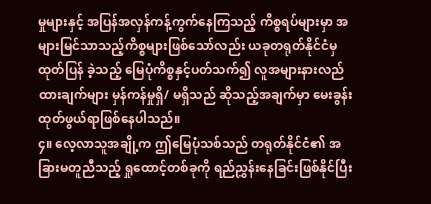မှုများနှင့် အပြန်အလှန်ကန့်ကွက်နေကြသည့် ကိစ္စရပ်များမှာ အများမြင်သာသည့်ကိစ္စများဖြစ်သော်လည်း ယခုတရုတ်နိုင်ငံမှ ထုတ်ပြန် ခဲ့သည့် မြေပုံကိစ္စနှင့်ပတ်သက်၍ လူအများနားလည်ထားချက်များ မှန်ကန်မှုရှိ/ မရှိသည် ဆိုသည့်အချက်မှာ မေးခွန်းထုတ်ဖွယ်ရာဖြစ်နေပါသည်။
၄။ လေ့လာသူအချို့က ဤမြေပုံသစ်သည် တရုတ်နိုင်ငံ၏ အခြားမတူညီသည့် ရှုထောင့်တစ်ခုကို ရည်ညွှန်းနေခြင်းဖြစ်နိုင်ပြီး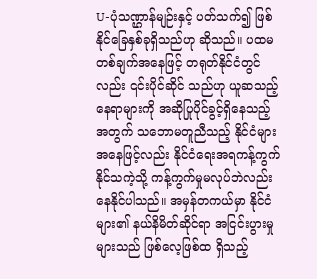U-ပုံသဏ္ဌာန်မျဉ်းနှင့် ပတ်သက်၍ ဖြစ်နိုင်ခြေနှစ်ခုရှိသည်ဟု ဆိုသည်။ ပထမတစ်ချက်အနေဖြင့် တရုတ်နိုင်ငံတွင်လည်း ၎င်းပိုင်ဆိုင် သည်ဟု ယူဆသည့်နေရာများကို အဆိုပြုပိုင်ခွင့်ရှိနေသည့်အတွက် သဘောမတူညီသည့် နိုင်ငံများအနေဖြင့်လည်း နိုင်ငံရေးအရကန့်ကွက်နိုင်သကဲ့သို့ ကန့်ကွက်မှုမလုပ်ဘဲလည်း နေနိုင်ပါသည်။ အမှန်တကယ်မှာ နိုင်ငံများ၏ နယ်နိမိတ်ဆိုင်ရာ အငြင်းပွားမှုများသည် ဖြစ်လေ့ဖြစ်ထ ရှိသည့်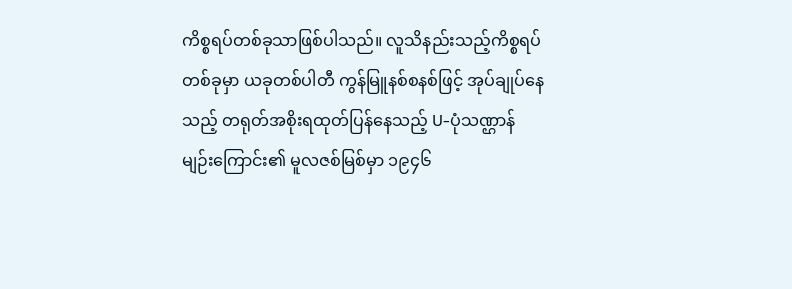ကိစ္စရပ်တစ်ခုသာဖြစ်ပါသည်။ လူသိနည်းသည့်ကိစ္စရပ်တစ်ခုမှာ ယခုတစ်ပါတီ ကွန်မြူနစ်စနစ်ဖြင့် အုပ်ချုပ်နေသည့် တရုတ်အစိုးရထုတ်ပြန်နေသည့် U-ပုံသဏ္ဌာန် မျဉ်းကြောင်း၏ မူလဇစ်မြစ်မှာ ၁၉၄၆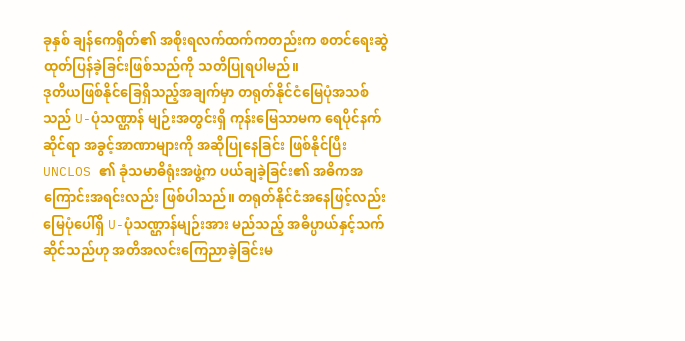ခုနှစ် ချန်ကေရှိတ်၏ အစိုးရလက်ထက်ကတည်းက စတင်ရေးဆွဲထုတ်ပြန်ခဲ့ခြင်းဖြစ်သည်ကို သတိပြုရပါမည်။
ဒုတိယဖြစ်နိုင်ခြေရှိသည့်အချက်မှာ တရုတ်နိုင်ငံမြေပုံအသစ်သည် U-ပုံသဏ္ဌာန် မျဉ်းအတွင်းရှိ ကုန်းမြေသာမက ရေပိုင်နက်ဆိုင်ရာ အခွင့်အာဏာများကို အဆိုပြုနေခြင်း ဖြစ်နိုင်ပြီး UNCLOS ၏ ခုံသမာဓိရုံးအဖွဲ့က ပယ်ချခဲ့ခြင်း၏ အဓိကအကြောင်းအရင်းလည်း ဖြစ်ပါသည်။ တရုတ်နိုင်ငံအနေဖြင့်လည်း မြေပုံပေါ်ရှိ U-ပုံသဏ္ဌာန်မျဉ်းအား မည်သည့် အဓိပ္ပာယ်နှင့်သက်ဆိုင်သည်ဟု အတိအလင်းကြေညာခဲ့ခြင်းမ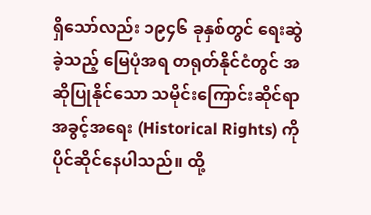ရှိသော်လည်း ၁၉၄၆ ခုနှစ်တွင် ရေးဆွဲခဲ့သည့် မြေပုံအရ တရုတ်နိုင်ငံတွင် အဆိုပြုနိုင်သော သမိုင်းကြောင်းဆိုင်ရာအခွင့်အရေး (Historical Rights) ကို ပိုင်ဆိုင်နေပါသည်။ ထို့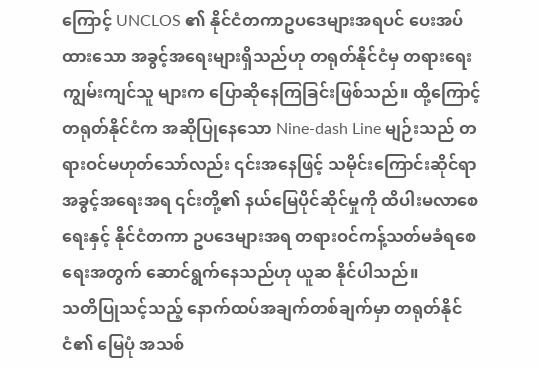ကြောင့် UNCLOS ၏ နိုင်ငံတကာဥပဒေများအရပင် ပေးအပ်ထားသော အခွင့်အရေးများရှိသည်ဟု တရုတ်နိုင်ငံမှ တရားရေးကျွမ်းကျင်သူ များက ပြောဆိုနေကြခြင်းဖြစ်သည်။ ထို့ကြောင့် တရုတ်နိုင်ငံက အဆိုပြုနေသော Nine-dash Line မျဉ်းသည် တရားဝင်မဟုတ်သော်လည်း ၎င်းအနေဖြင့် သမိုင်းကြောင်းဆိုင်ရာ အခွင့်အရေးအရ ၎င်းတို့၏ နယ်မြေပိုင်ဆိုင်မှုကို ထိပါးမလာစေရေးနှင့် နိုင်ငံတကာ ဥပဒေများအရ တရားဝင်ကန့်သတ်မခံရစေရေးအတွက် ဆောင်ရွက်နေသည်ဟု ယူဆ နိုင်ပါသည်။
သတိပြုသင့်သည့် နောက်ထပ်အချက်တစ်ချက်မှာ တရုတ်နိုင်ငံ၏ မြေပုံ အသစ်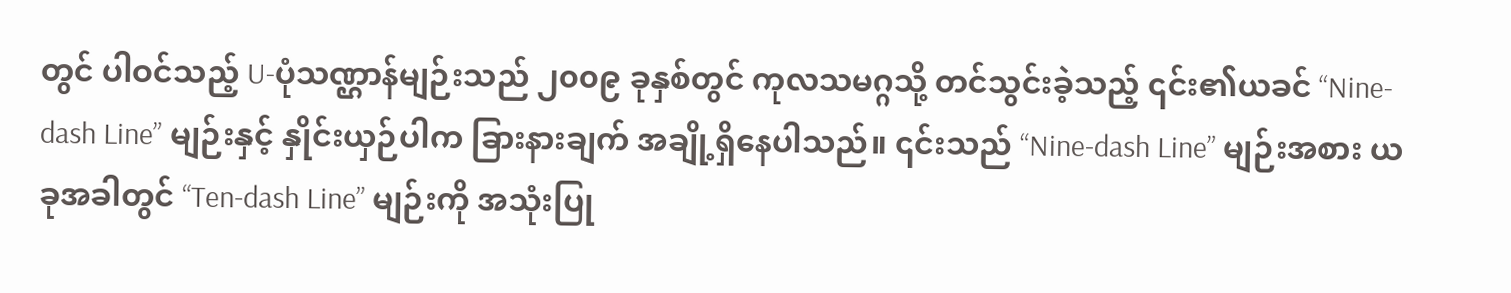တွင် ပါဝင်သည့် U-ပုံသဏ္ဌာန်မျဉ်းသည် ၂၀၀၉ ခုနှစ်တွင် ကုလသမဂ္ဂသို့ တင်သွင်းခဲ့သည့် ၎င်း၏ယခင် “Nine-dash Line” မျဉ်းနှင့် နှိုင်းယှဉ်ပါက ခြားနားချက် အချို့ရှိနေပါသည်။ ၎င်းသည် “Nine-dash Line” မျဉ်းအစား ယခုအခါတွင် “Ten-dash Line” မျဉ်းကို အသုံးပြု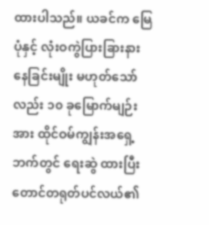ထားပါသည်။ ယခင်က မြေပုံနှင့် လုံးဝကွဲပြားခြားနားနေခြင်းမျိုး မဟုတ်သော်လည်း ၁၀ ခုမြောက်မျဉ်းအား ထိုင်ဝမ်ကျွန်းအရှေ့ဘက်တွင် ရေးဆွဲ ထားပြီး တောင်တရုတ်ပင်လယ်၏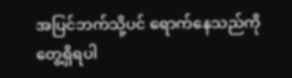အပြင်ဘက်သို့ပင် ရောက်နေသည်ကို တွေ့ရှိရပါ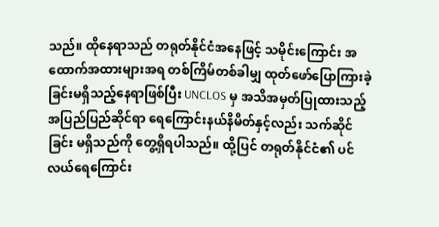သည်။ ထိုနေရာသည် တရုတ်နိုင်ငံအနေဖြင့် သမိုင်းကြောင်း အထောက်အထားများအရ တစ်ကြိမ်တစ်ခါမျှ ထုတ်ဖော်ပြောကြားခဲ့ခြင်းမရှိသည့်နေရာဖြစ်ပြီး UNCLOS မှ အသိအမှတ်ပြုထားသည့် အပြည်ပြည်ဆိုင်ရာ ရေကြောင်းနယ်နိမိတ်နှင့်လည်း သက်ဆိုင်ခြင်း မရှိသည်ကို တွေ့ရှိရပါသည်။ ထို့ပြင် တရုတ်နိုင်ငံ၏ ပင်လယ်ရေကြောင်း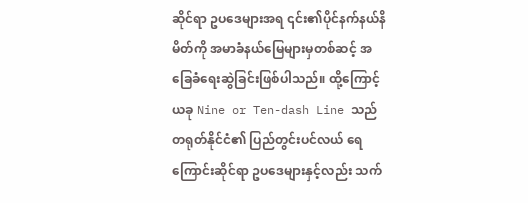ဆိုင်ရာ ဥပဒေများအရ ၎င်း၏ပိုင်နက်နယ်နိမိတ်ကို အမာခံနယ်မြေများမှတစ်ဆင့် အခြေခံရေးဆွဲခြင်းဖြစ်ပါသည်။ ထို့ကြောင့် ယခု Nine or Ten-dash Line သည် တရုတ်နိုင်ငံ၏ ပြည်တွင်းပင်လယ် ရေကြောင်းဆိုင်ရာ ဥပဒေများနှင့်လည်း သက်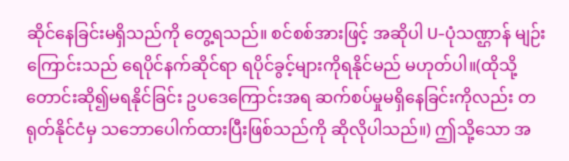ဆိုင်နေခြင်းမရှိသည်ကို တွေ့ရသည်။ စင်စစ်အားဖြင့် အဆိုပါ U-ပုံသဏ္ဌာန် မျဉ်းကြောင်းသည် ရေပိုင်နက်ဆိုင်ရာ ရပိုင်ခွင့်များကိုရနိုင်မည် မဟုတ်ပါ။(ထိုသို့တောင်းဆို၍မရနိုင်ခြင်း ဥပဒေကြောင်းအရ ဆက်စပ်မှုမရှိနေခြင်းကိုလည်း တရုတ်နိုင်ငံမှ သဘောပေါက်ထားပြီးဖြစ်သည်ကို ဆိုလိုပါသည်။) ဤသို့သော အ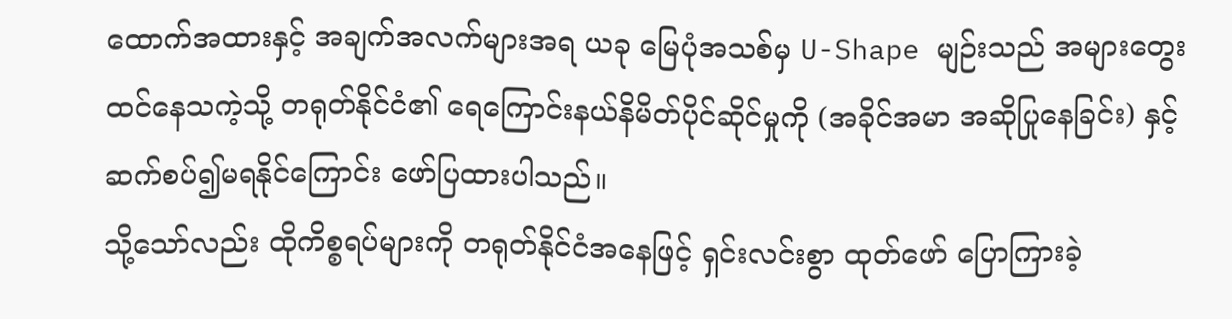ထောက်အထားနှင့် အချက်အလက်များအရ ယခု မြေပုံအသစ်မှ U-Shape မျဉ်းသည် အများတွေးထင်နေသကဲ့သို့ တရုတ်နိုင်ငံ၏ ရေကြောင်းနယ်နိမိတ်ပိုင်ဆိုင်မှုကို (အခိုင်အမာ အဆိုပြုနေခြင်း) နှင့် ဆက်စပ်၍မရနိုင်ကြောင်း ဖော်ပြထားပါသည်။
သို့သော်လည်း ထိုကိစ္စရပ်များကို တရုတ်နိုင်ငံအနေဖြင့် ရှင်းလင်းစွာ ထုတ်ဖော် ပြောကြားခဲ့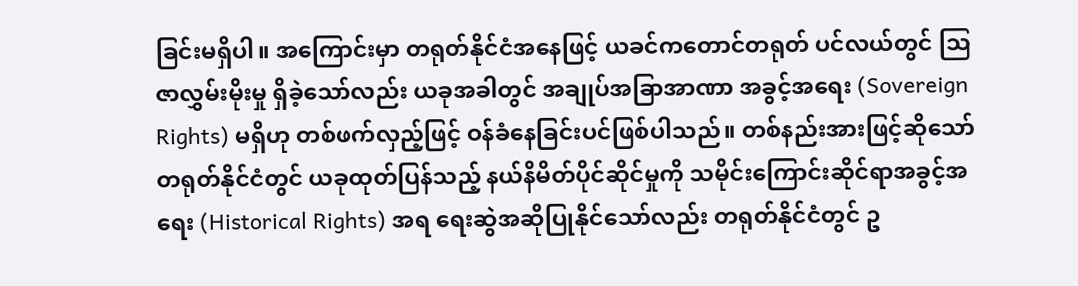ခြင်းမရှိပါ။ အကြောင်းမှာ တရုတ်နိုင်ငံအနေဖြင့် ယခင်ကတောင်တရုတ် ပင်လယ်တွင် ဩဇာလွှမ်းမိုးမှု ရှိခဲ့သော်လည်း ယခုအခါတွင် အချုပ်အခြာအာဏာ အခွင့်အရေး (Sovereign Rights) မရှိဟု တစ်ဖက်လှည့်ဖြင့် ဝန်ခံနေခြင်းပင်ဖြစ်ပါသည်။ တစ်နည်းအားဖြင့်ဆိုသော် တရုတ်နိုင်ငံတွင် ယခုထုတ်ပြန်သည့် နယ်နိမိတ်ပိုင်ဆိုင်မှုကို သမိုင်းကြောင်းဆိုင်ရာအခွင့်အရေး (Historical Rights) အရ ရေးဆွဲအဆိုပြုနိုင်သော်လည်း တရုတ်နိုင်ငံတွင် ဥ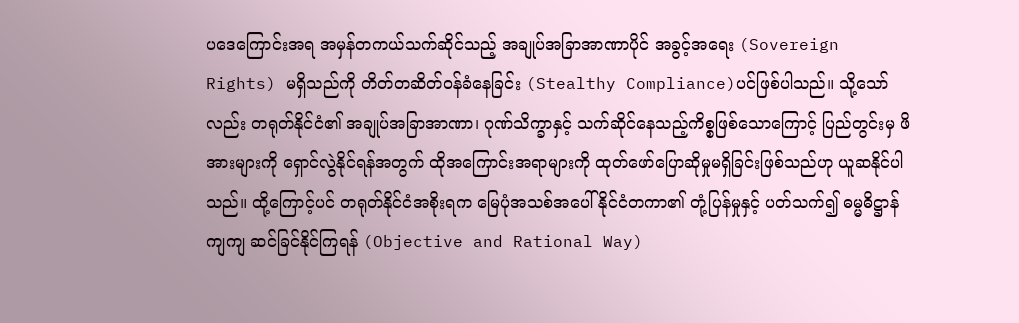ပဒေကြောင်းအရ အမှန်တကယ်သက်ဆိုင်သည့် အချုပ်အခြာအာဏာပိုင် အခွင့်အရေး (Sovereign Rights) မရှိသည်ကို တိတ်တဆိတ်ဝန်ခံနေခြင်း (Stealthy Compliance)ပင်ဖြစ်ပါသည်။ သို့သော်လည်း တရုတ်နိုင်ငံ၏ အချုပ်အခြာအာဏာ၊ ဂုဏ်သိက္ခာနှင့် သက်ဆိုင်နေသည့်ကိစ္စဖြစ်သောကြောင့် ပြည်တွင်းမှ ဖိအားများကို ရှောင်လွဲနိုင်ရန်အတွက် ထိုအကြောင်းအရာများကို ထုတ်ဖော်ပြောဆိုမှုမရှိခြင်းဖြစ်သည်ဟု ယူဆနိုင်ပါသည်။ ထို့ကြောင့်ပင် တရုတ်နိုင်ငံအစိုးရက မြေပုံအသစ်အပေါ် နိုင်ငံတကာ၏ တုံ့ပြန်မှုနှင့် ပတ်သက်၍ ဓမ္မဓိဋ္ဌာန်ကျကျ ဆင်ခြင်နိုင်ကြရန် (Objective and Rational Way)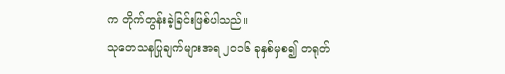က တိုက်တွန်းခဲ့ခြင်းဖြစ်ပါသည်။
သုတေသနပြုချက်များအရ ၂၀၁၆ ခုနှစ်မှစ၍ တရုတ်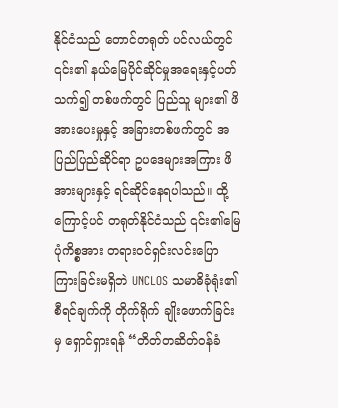နိုင်ငံသည် တောင်တရုတ် ပင်လယ်တွင် ၎င်း၏ နယ်မြေပိုင်ဆိုင်မှုအရေးနှင့်ပတ်သက်၍ တစ်ဖက်တွင် ပြည်သူ များ၏ ဖိအားပေးမှုနှင့် အခြားတစ်ဖက်တွင် အပြည်ပြည်ဆိုင်ရာ ဥပဒေများအကြား ဖိအားများနှင့် ရင်ဆိုင်နေရပါသည်။ ထို့ကြောင့်ပင် တရုတ်နိုင်ငံသည် ၎င်း၏မြေပုံကိစ္စအား တရားဝင်ရှင်းလင်းပြောကြားခြင်းမရှိဘဲ UNCLOS သမာဓိခုံရုံး၏ စီရင်ချက်ကို တိုက်ရိုက် ချိုးဖောက်ခြင်းမှ ရှောင်ရှားရန် “တိတ်တဆိတ်ဝန်ခံ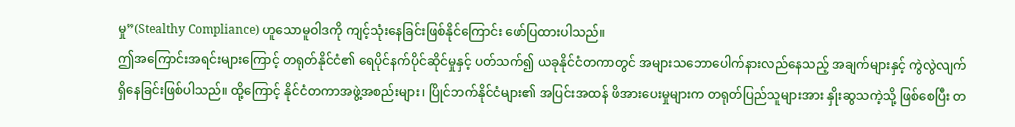မှု”(Stealthy Compliance) ဟူသောမူဝါဒကို ကျင့်သုံးနေခြင်းဖြစ်နိုင်ကြောင်း ဖော်ပြထားပါသည်။
ဤအကြောင်းအရင်းများကြောင့် တရုတ်နိုင်ငံ၏ ရေပိုင်နက်ပိုင်ဆိုင်မှုနှင့် ပတ်သက်၍ ယခုနိုင်ငံတကာတွင် အများသဘောပေါက်နားလည်နေသည့် အချက်များနှင့် ကွဲလွဲလျက်ရှိနေခြင်းဖြစ်ပါသည်။ ထို့ကြောင့် နိုင်ငံတကာအဖွဲ့အစည်းများ၊ ပြိုင်ဘက်နိုင်ငံများ၏ အပြင်းအထန် ဖိအားပေးမှုများက တရုတ်ပြည်သူများအား နှိုးဆွသကဲ့သို့ ဖြစ်စေပြီး တ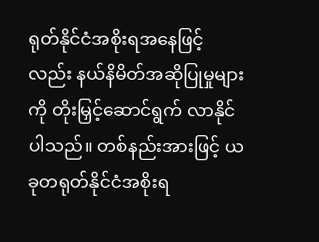ရုတ်နိုင်ငံအစိုးရအနေဖြင့်လည်း နယ်နိမိတ်အဆိုပြုမှုများကို တိုးမြှင့်ဆောင်ရွက် လာနိုင်ပါသည်။ တစ်နည်းအားဖြင့် ယခုတရုတ်နိုင်ငံအစိုးရ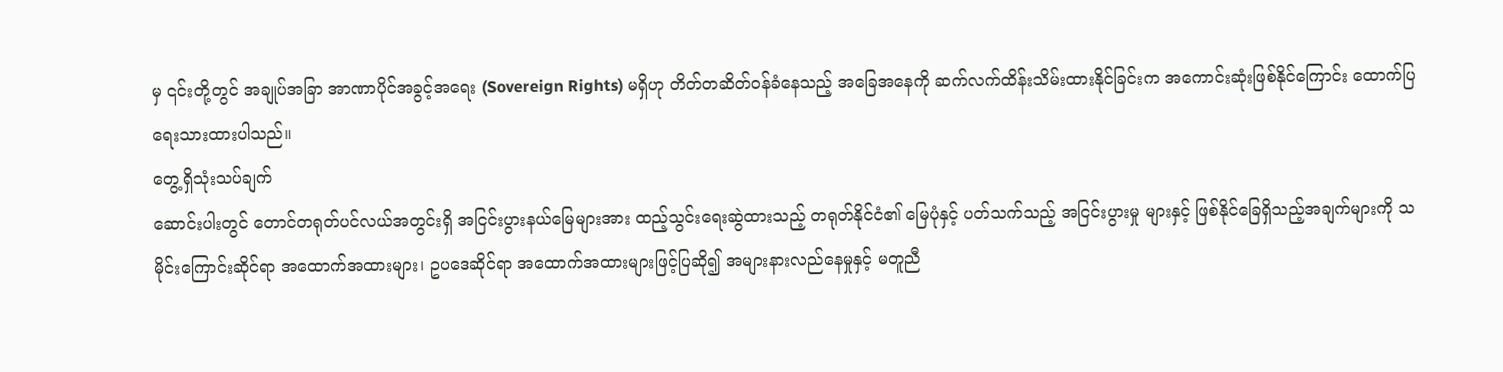မှ ၎င်းတို့တွင် အချုပ်အခြာ အာဏာပိုင်အခွင့်အရေး (Sovereign Rights) မရှိဟု တိတ်တဆိတ်ဝန်ခံနေသည့် အခြေအနေကို ဆက်လက်ထိန်းသိမ်းထားနိုင်ခြင်းက အကောင်းဆုံးဖြစ်နိုင်ကြောင်း ထောက်ပြရေးသားထားပါသည်။
တွေ့ရှိသုံးသပ်ချက်
ဆောင်းပါးတွင် တောင်တရုတ်ပင်လယ်အတွင်းရှိ အငြင်းပွားနယ်မြေများအား ထည့်သွင်းရေးဆွဲထားသည့် တရုတ်နိုင်ငံ၏ မြေပုံနှင့် ပတ်သက်သည့် အငြင်းပွားမှု များနှင့် ဖြစ်နိုင်ခြေရှိသည့်အချက်များကို သမိုင်းကြောင်းဆိုင်ရာ အထောက်အထားများ၊ ဥပဒေဆိုင်ရာ အထောက်အထားများဖြင့်ပြဆို၍ အများနားလည်နေမှုနှင့် မတူညီ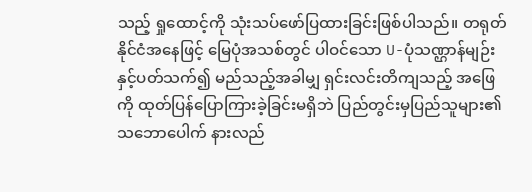သည့် ရှုထောင့်ကို သုံးသပ်ဖော်ပြထားခြင်းဖြစ်ပါသည်။ တရုတ်နိုင်ငံအနေဖြင့် မြေပုံအသစ်တွင် ပါဝင်သော U-ပုံသဏ္ဌာန်မျဉ်းနှင့်ပတ်သက်၍ မည်သည့်အခါမျှ ရှင်းလင်းတိကျသည့် အဖြေကို ထုတ်ပြန်ပြောကြားခဲ့ခြင်းမရှိဘဲ ပြည်တွင်းမှပြည်သူများ၏ သဘောပေါက် နားလည်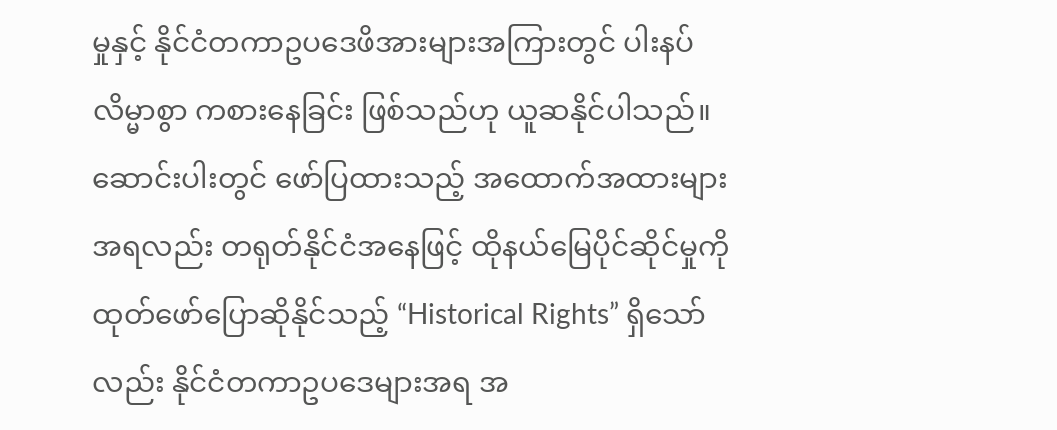မှုနှင့် နိုင်ငံတကာဥပဒေဖိအားများအကြားတွင် ပါးနပ်လိမ္မာစွာ ကစားနေခြင်း ဖြစ်သည်ဟု ယူဆနိုင်ပါသည်။
ဆောင်းပါးတွင် ဖော်ပြထားသည့် အထောက်အထားများအရလည်း တရုတ်နိုင်ငံအနေဖြင့် ထိုနယ်မြေပိုင်ဆိုင်မှုကို ထုတ်ဖော်ပြောဆိုနိုင်သည့် “Historical Rights” ရှိသော်လည်း နိုင်ငံတကာဥပဒေများအရ အ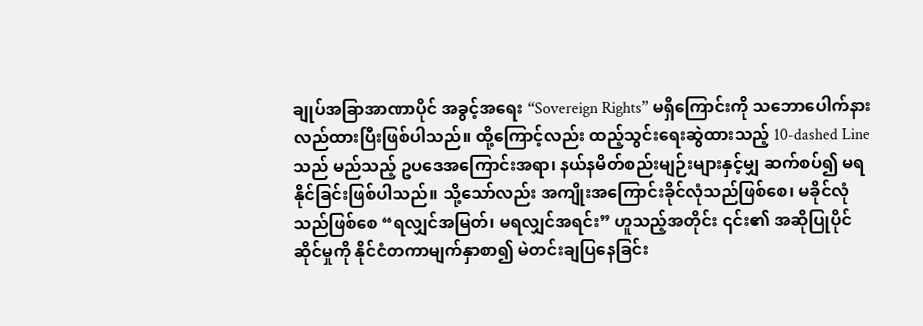ချုပ်အခြာအာဏာပိုင် အခွင့်အရေး “Sovereign Rights” မရှိကြောင်းကို သဘောပေါက်နားလည်ထားပြီးဖြစ်ပါသည်။ ထို့ကြောင့်လည်း ထည့်သွင်းရေးဆွဲထားသည့် 10-dashed Line သည် မည်သည့် ဥပဒေအကြောင်းအရာ၊ နယ်နမိတ်စည်းမျဉ်းများနှင့်မျှ ဆက်စပ်၍ မရနိုင်ခြင်းဖြစ်ပါသည်။ သို့သော်လည်း အကျိုးအကြောင်းခိုင်လုံသည်ဖြစ်စေ၊ မခိုင်လုံသည်ဖြစ်စေ “ရလျှင်အမြတ်၊ မရလျှင်အရင်း” ဟူသည့်အတိုင်း ၎င်း၏ အဆိုပြုပိုင်ဆိုင်မှုကို နိုင်ငံတကာမျက်နှာစာ၍ မဲတင်းချပြနေခြင်း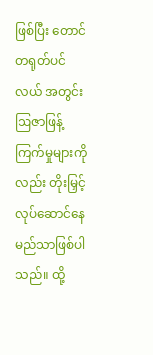ဖြစ်ပြီး တောင်တရုတ်ပင်လယ် အတွင်း ဩဇာဖြန့်ကြက်မှုများကိုလည်း တိုးမြှင့်လုပ်ဆောင်နေမည်သာဖြစ်ပါသည်။ ထို့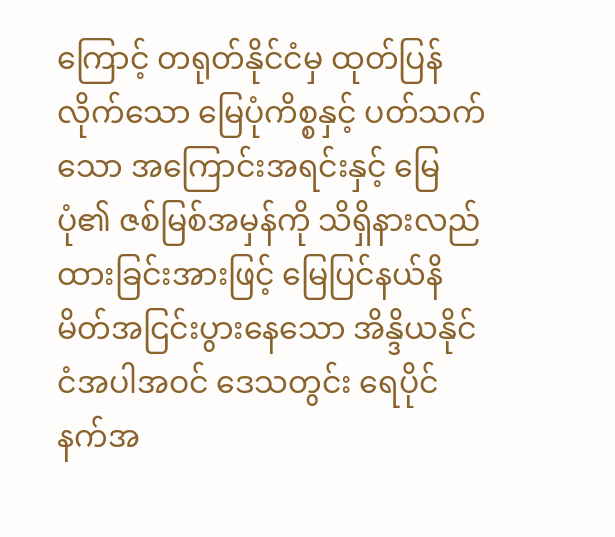ကြောင့် တရုတ်နိုင်ငံမှ ထုတ်ပြန်လိုက်သော မြေပုံကိစ္စနှင့် ပတ်သက်သော အကြောင်းအရင်းနှင့် မြေပုံ၏ ဇစ်မြစ်အမှန်ကို သိရှိနားလည်ထားခြင်းအားဖြင့် မြေပြင်နယ်နိမိတ်အငြင်းပွားနေသော အိန္ဒိယနိုင်ငံအပါအဝင် ဒေသတွင်း ရေပိုင်နက်အ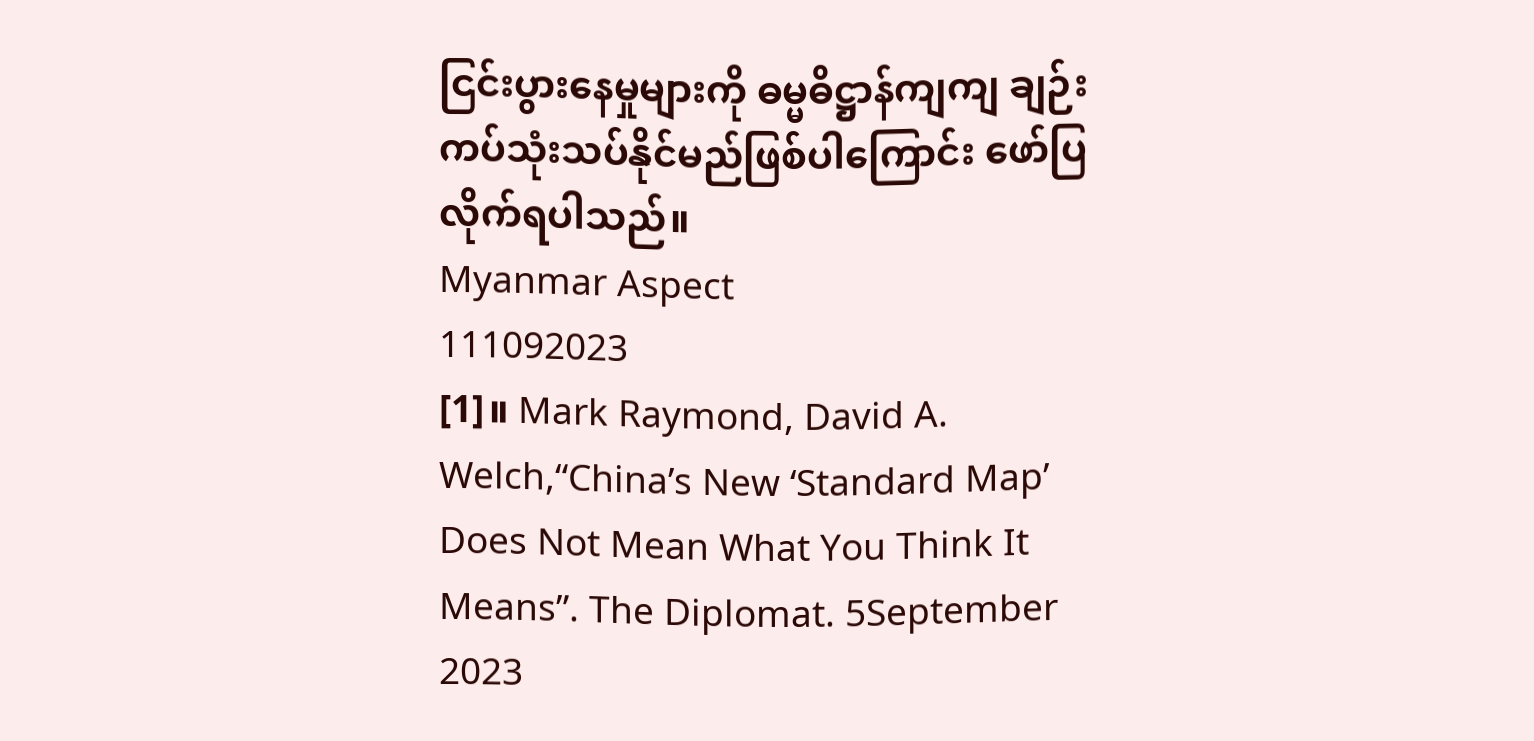ငြင်းပွားနေမှုများကို ဓမ္မဓိဋ္ဌာန်ကျကျ ချဉ်းကပ်သုံးသပ်နိုင်မည်ဖြစ်ပါကြောင်း ဖော်ပြလိုက်ရပါသည်။
Myanmar Aspect
111092023
[1]။ Mark Raymond, David A. Welch,“China’s New ‘Standard Map’ Does Not Mean What You Think It Means”. The Diplomat. 5September 2023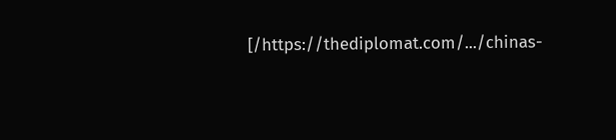[/https://thediplomat.com/.../chinas-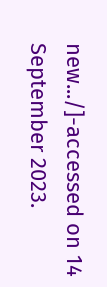new.../]-accessed on 14 September 2023.